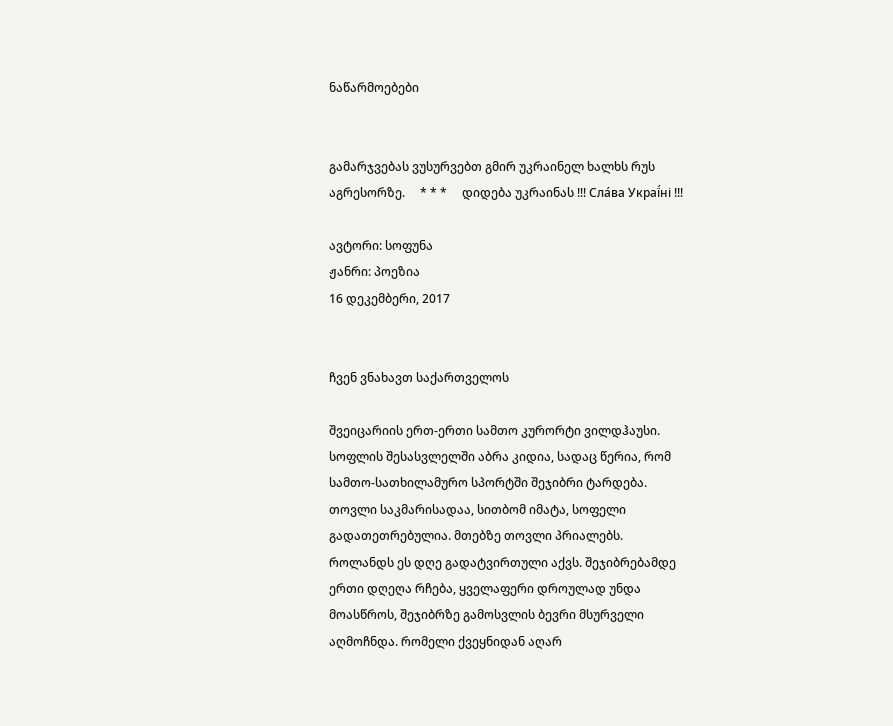ნაწარმოებები


გამარჯვებას ვუსურვებთ გმირ უკრაინელ ხალხს რუს აგრესორზე.     * * *     დიდება უკრაინას !!! Сла́ва Украї́ні !!!

ავტორი: სოფუნა
ჟანრი: პოეზია
16 დეკემბერი, 2017


ჩვენ ვნახავთ საქართველოს

შვეიცარიის ერთ-ერთი სამთო კურორტი ვილდჰაუსი. სოფლის შესასვლელში აბრა კიდია, სადაც წერია, რომ სამთო-სათხილამურო სპორტში შეჯიბრი ტარდება.
თოვლი საკმარისადაა, სითბომ იმატა, სოფელი გადათეთრებულია. მთებზე თოვლი პრიალებს.
როლანდს ეს დღე გადატვირთული აქვს. შეჯიბრებამდე ერთი დღეღა რჩება, ყველაფერი დროულად უნდა მოასწროს, შეჯიბრზე გამოსვლის ბევრი მსურველი აღმოჩნდა. რომელი ქვეყნიდან აღარ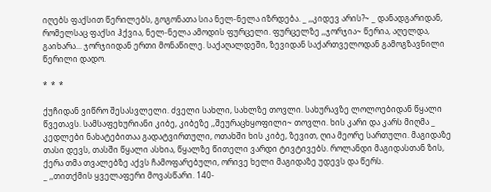იღებს ფაქსით წერილებს, გოგონათა სია ნელ-ნელა იზრდება. _ ,,კიდევ არის?~ _ დანადგარიდან, რომელსაც ფაქსი ჰქვია, ნელ-ნელა ამოდის ფურცელი. ფურცელზე ,,ჯორჯია~ წერია, აღელდა, გაიხარა... ჯორჯიიდან ერთი მონაწილე. საქაღალდეში, ზევიდან საქართველოდან გამოგზავნილი წერილი დადო.

*  *  *

ქუჩიდან ვიწრო შესასვლელი. ძველი სახლი, სახლზე თოვლი. სახურავზე ლოლოებიდან წყალი წვეთავს. სამსაფეხურიანი კიბე, კიბეზე ,,შეურაცხყოფილი~ თოვლი. ხის კარი და კარს მიღმა _ კედლები ნახატებითაა გადატვირთული, ოთახში ხის კიბე, ზევით, ღია მეორე სართული. მაგიდაზე თასი დევს, თასში წყალი ასხია, წყალზე წითელი ვარდი ტივტივებს. როლანდი მაგიდასთან ზის, ქერა თმა თვალებზე აქვს ჩამოფარებული, ორივე ხელი მაგიდაზე უდევს და წერს.
_ ,,თითქმის ყველაფერი მოვასწარი. 140-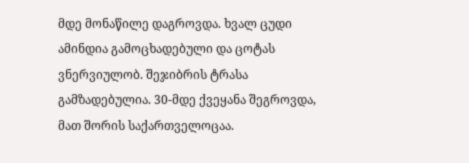მდე მონაწილე დაგროვდა. ხვალ ცუდი ამინდია გამოცხადებული და ცოტას ვნერვიულობ. შეჯიბრის ტრასა გამზადებულია. 30-მდე ქვეყანა შეგროვდა, მათ შორის საქართველოცაა.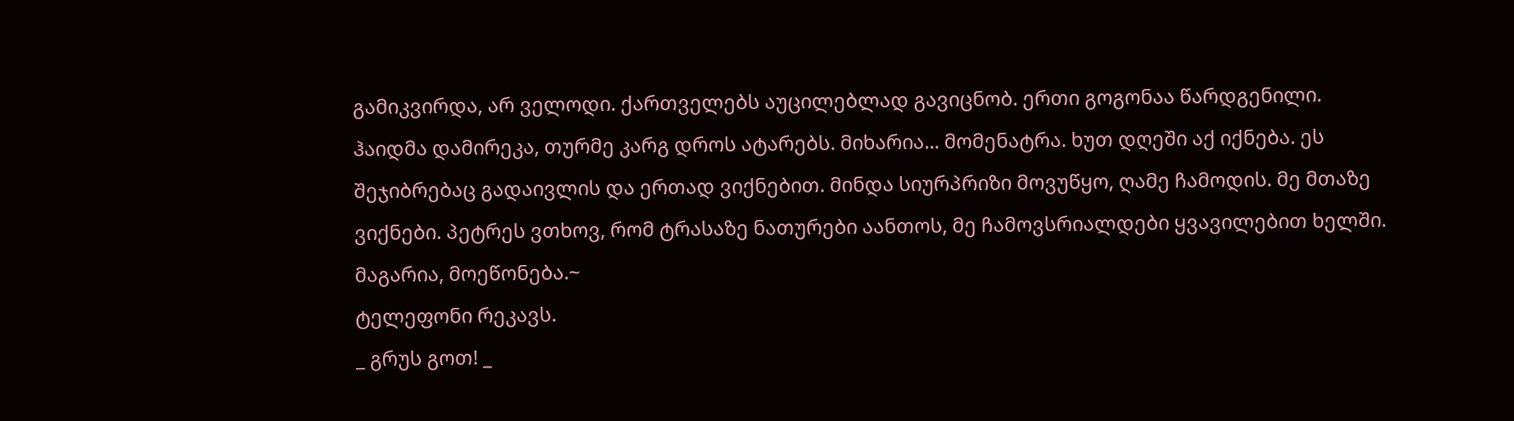გამიკვირდა, არ ველოდი. ქართველებს აუცილებლად გავიცნობ. ერთი გოგონაა წარდგენილი.
ჰაიდმა დამირეკა, თურმე კარგ დროს ატარებს. მიხარია... მომენატრა. ხუთ დღეში აქ იქნება. ეს შეჯიბრებაც გადაივლის და ერთად ვიქნებით. მინდა სიურპრიზი მოვუწყო, ღამე ჩამოდის. მე მთაზე ვიქნები. პეტრეს ვთხოვ, რომ ტრასაზე ნათურები აანთოს, მე ჩამოვსრიალდები ყვავილებით ხელში. მაგარია, მოეწონება.~
ტელეფონი რეკავს.
_ გრუს გოთ! _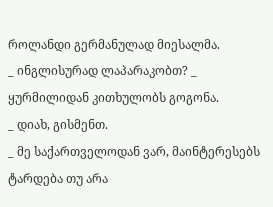როლანდი გერმანულად მიესალმა.
_ ინგლისურად ლაპარაკობთ? _ ყურმილიდან კითხულობს გოგონა.
_ დიახ, გისმენთ.
_ მე საქართველოდან ვარ, მაინტერესებს ტარდება თუ არა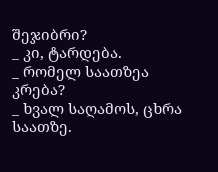შეჯიბრი?
_ კი, ტარდება.
_ რომელ საათზეა კრება?
_ ხვალ საღამოს, ცხრა საათზე.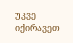უკვე იქირავეთ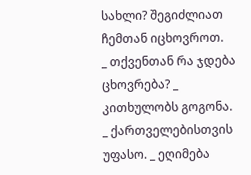სახლი? შეგიძლიათ ჩემთან იცხოვროთ.
_ თქვენთან რა ჯდება ცხოვრება? _ კითხულობს გოგონა.
_ ქართველებისთვის უფასო. _ ეღიმება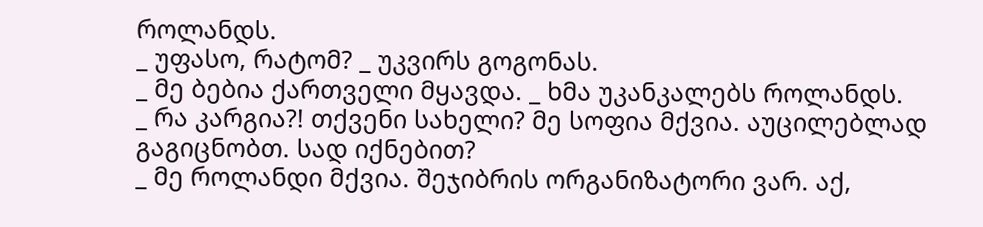როლანდს.
_ უფასო, რატომ? _ უკვირს გოგონას.
_ მე ბებია ქართველი მყავდა. _ ხმა უკანკალებს როლანდს.
_ რა კარგია?! თქვენი სახელი? მე სოფია მქვია. აუცილებლად გაგიცნობთ. სად იქნებით?
_ მე როლანდი მქვია. შეჯიბრის ორგანიზატორი ვარ. აქ,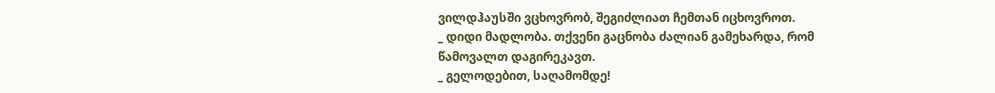ვილდჰაუსში ვცხოვრობ, შეგიძლიათ ჩემთან იცხოვროთ.
_ დიდი მადლობა. თქვენი გაცნობა ძალიან გამეხარდა, რომ წამოვალთ დაგირეკავთ.
_ გელოდებით, საღამომდე!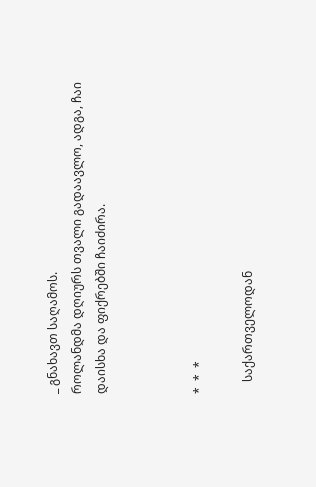_ გნახავთ საღამოს.
როლანდმა დღიურს თვალი გადაავლო, ადგა, ჩაი დაისხა და ფიქრებში ჩაიძირა.



*  *  *

    საქართველოდან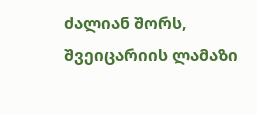ძალიან შორს, შვეიცარიის ლამაზი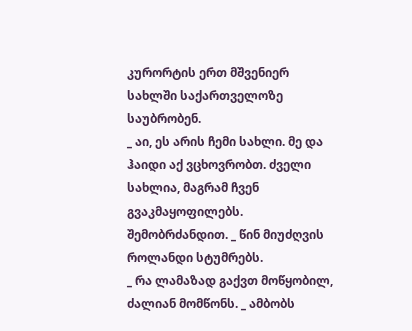კურორტის ერთ მშვენიერ სახლში საქართველოზე საუბრობენ.
_ აი, ეს არის ჩემი სახლი. მე და ჰაიდი აქ ვცხოვრობთ. ძველი სახლია, მაგრამ ჩვენ გვაკმაყოფილებს. შემობრძანდით. _ წინ მიუძღვის როლანდი სტუმრებს.
_ რა ლამაზად გაქვთ მოწყობილ, ძალიან მომწონს. _ ამბობს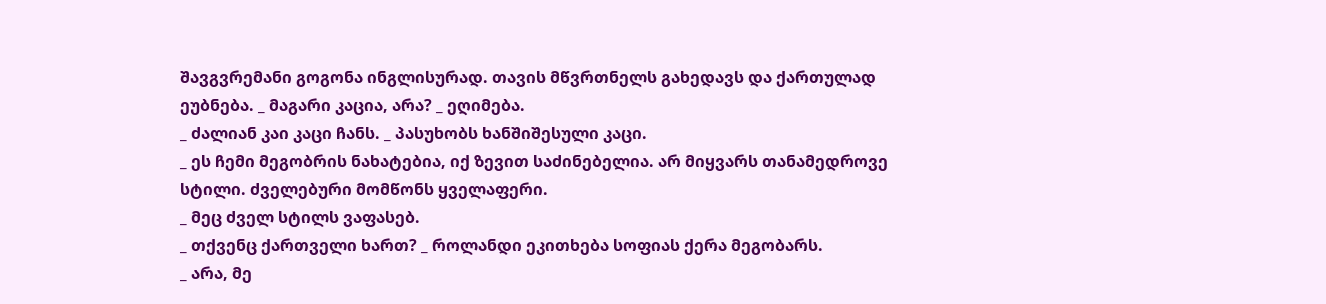შავგვრემანი გოგონა ინგლისურად. თავის მწვრთნელს გახედავს და ქართულად ეუბნება. _ მაგარი კაცია, არა? _ ეღიმება.
_ ძალიან კაი კაცი ჩანს. _ პასუხობს ხანშიშესული კაცი.
_ ეს ჩემი მეგობრის ნახატებია, იქ ზევით საძინებელია. არ მიყვარს თანამედროვე სტილი. ძველებური მომწონს ყველაფერი.
_ მეც ძველ სტილს ვაფასებ.
_ თქვენც ქართველი ხართ? _ როლანდი ეკითხება სოფიას ქერა მეგობარს.
_ არა, მე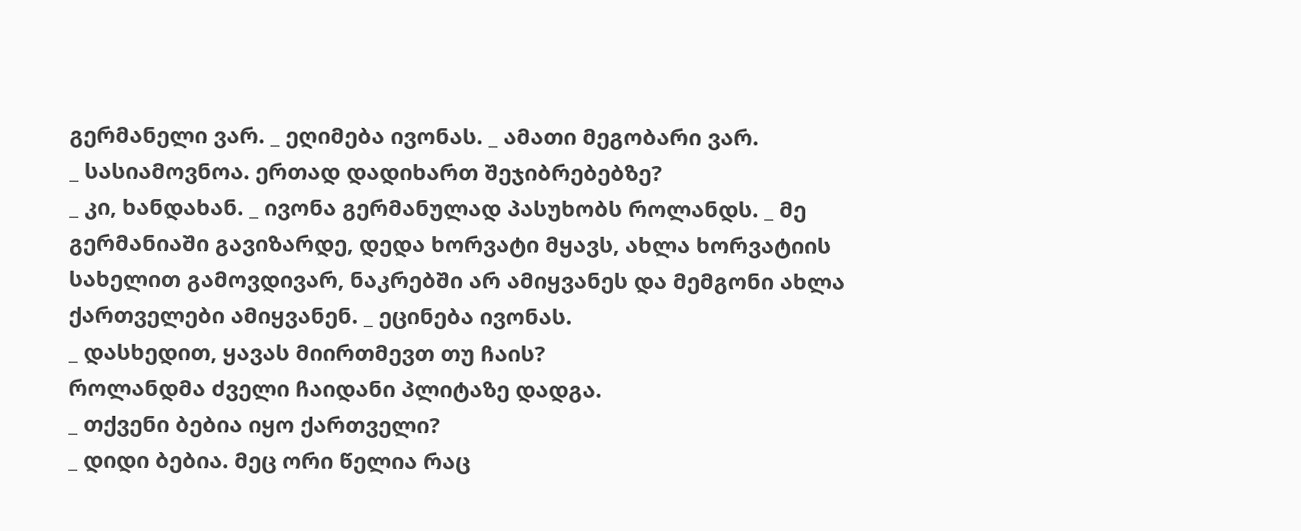გერმანელი ვარ. _ ეღიმება ივონას. _ ამათი მეგობარი ვარ.
_ სასიამოვნოა. ერთად დადიხართ შეჯიბრებებზე?
_ კი, ხანდახან. _ ივონა გერმანულად პასუხობს როლანდს. _ მე გერმანიაში გავიზარდე, დედა ხორვატი მყავს, ახლა ხორვატიის სახელით გამოვდივარ, ნაკრებში არ ამიყვანეს და მემგონი ახლა ქართველები ამიყვანენ. _ ეცინება ივონას.
_ დასხედით, ყავას მიირთმევთ თუ ჩაის?
როლანდმა ძველი ჩაიდანი პლიტაზე დადგა.
_ თქვენი ბებია იყო ქართველი?
_ დიდი ბებია. მეც ორი წელია რაც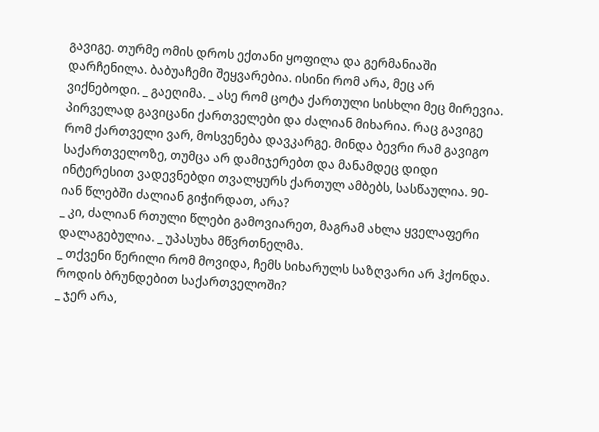გავიგე. თურმე ომის დროს ექთანი ყოფილა და გერმანიაში დარჩენილა. ბაბუაჩემი შეყვარებია. ისინი რომ არა, მეც არ ვიქნებოდი. _ გაეღიმა. _ ასე რომ ცოტა ქართული სისხლი მეც მირევია. პირველად გავიცანი ქართველები და ძალიან მიხარია. რაც გავიგე რომ ქართველი ვარ, მოსვენება დავკარგე. მინდა ბევრი რამ გავიგო საქართველოზე, თუმცა არ დამიჯერებთ და მანამდეც დიდი ინტერესით ვადევნებდი თვალყურს ქართულ ამბებს, სასწაულია. 90-იან წლებში ძალიან გიჭირდათ, არა?
_ კი, ძალიან რთული წლები გამოვიარეთ, მაგრამ ახლა ყველაფერი დალაგებულია. _ უპასუხა მწვრთნელმა.
_ თქვენი წერილი რომ მოვიდა, ჩემს სიხარულს საზღვარი არ ჰქონდა. როდის ბრუნდებით საქართველოში?
_ ჯერ არა,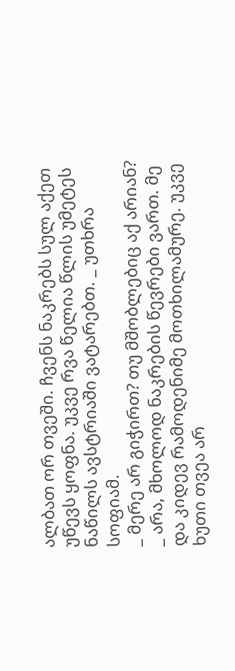ალბათ ორ თვეში. ჩვენს ნაკრებს სულ აქეთ უწევს ყოფნა. უკვე რვა წელია წლის უმეტეს ნაწილს ავსტრიაში ვატარებთ. _ უთხრა სოფიამ.
_ მერე არ გიჭირთ? თუ მშობლებიც აქ არიან?
_ არა, მხოლოდ ნაკრების წევრები ვართ. მე და კიდევ რამოდენიმე მოთხილამურე. უკვე ხუთი თვეა არ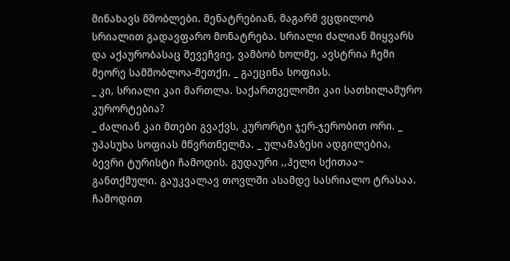მინახავს მშობლები. მენატრებიან, მაგარმ ვცდილობ სრიალით გადავფარო მონატრება. სრიალი ძალიან მიყვარს და აქაურობასაც შევეჩვიე, ვამბობ ხოლმე, ავსტრია ჩემი მეორე სამშობლოა-მეთქი. _ გაეცინა სოფიას.
_ კი, სრიალი კაი მართლა. საქართველოში კაი სათხილამურო კურორტებია?
_ ძალიან კაი მთები გვაქვს, კურორტი ჯერ-ჯერობით ორი. _ უპასუხა სოფიას მწვრთნელმა. _ ულამაზესი ადგილებია, ბევრი ტურისტი ჩამოდის. გუდაური ,,ჰელი სქითაა~ განთქმული. გაუკვალავ თოვლში ასამდე სასრიალო ტრასაა. ჩამოდით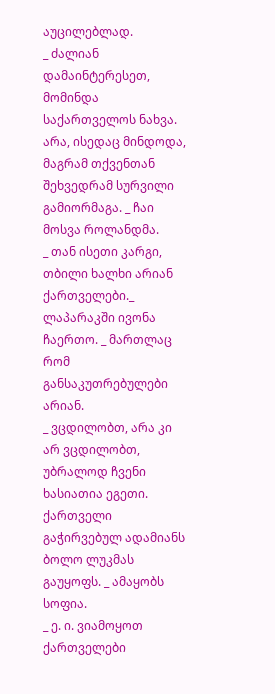აუცილებლად.
_ ძალიან დამაინტერესეთ, მომინდა საქართველოს ნახვა. არა, ისედაც მინდოდა, მაგრამ თქვენთან შეხვედრამ სურვილი გამიორმაგა. _ ჩაი მოსვა როლანდმა.
_ თან ისეთი კარგი, თბილი ხალხი არიან ქართველები._ ლაპარაკში ივონა ჩაერთო. _ მართლაც რომ განსაკუთრებულები არიან.
_ ვცდილობთ, არა კი არ ვცდილობთ, უბრალოდ ჩვენი ხასიათია ეგეთი. ქართველი გაჭირვებულ ადამიანს ბოლო ლუკმას გაუყოფს. _ ამაყობს სოფია.
_ ე. ი. ვიამოყოთ ქართველები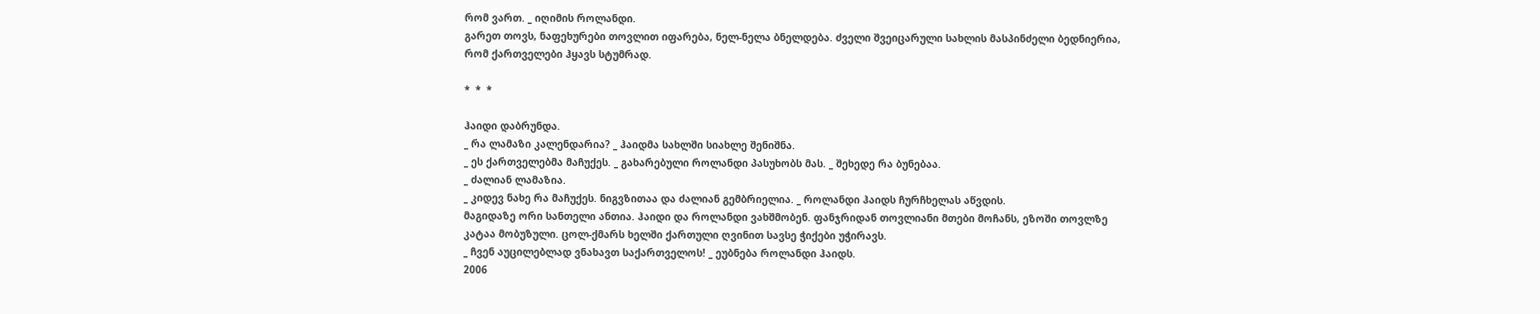რომ ვართ. _ იღიმის როლანდი.
გარეთ თოვს, ნაფეხურები თოვლით იფარება, ნელ-ნელა ბნელდება. ძველი შვეიცარული სახლის მასპინძელი ბედნიერია, რომ ქართველები ჰყავს სტუმრად.

*  *  *

ჰაიდი დაბრუნდა.
_ რა ლამაზი კალენდარია? _ ჰაიდმა სახლში სიახლე შენიშნა.
_ ეს ქართველებმა მაჩუქეს. _ გახარებული როლანდი პასუხობს მას. _ შეხედე რა ბუნებაა.
_ ძალიან ლამაზია.
_ კიდევ ნახე რა მაჩუქეს. ნიგვზითაა და ძალიან გემბრიელია. _ როლანდი ჰაიდს ჩურჩხელას აწვდის.
მაგიდაზე ორი სანთელი ანთია. ჰაიდი და როლანდი ვახშმობენ. ფანჯრიდან თოვლიანი მთები მოჩანს, ეზოში თოვლზე კატაა მობუზული. ცოლ-ქმარს ხელში ქართული ღვინით სავსე ჭიქები უჭირავს.
_ ჩვენ აუცილებლად ვნახავთ საქართველოს! _ ეუბნება როლანდი ჰაიდს.
2006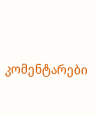კომენტარები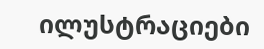ილუსტრაციები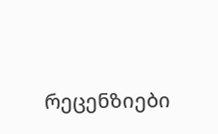რეცენზიები